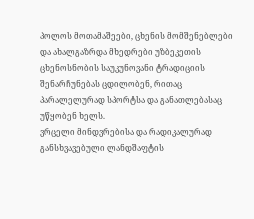პოლოს მოთამაშეები, ცხენის მომშენებლები და ახალგაზრდა მხედრები უზბეკეთის ცხენოსნობის საუკუნოვანი ტრადიციის შენარჩუნებას ცდილობენ, რითაც პარალელურად სპორტსა და განათლებასაც უწყობენ ხელს.
ვრცელი მინდვრებისა და რადიკალურად განსხვავებული ლანდშაფტის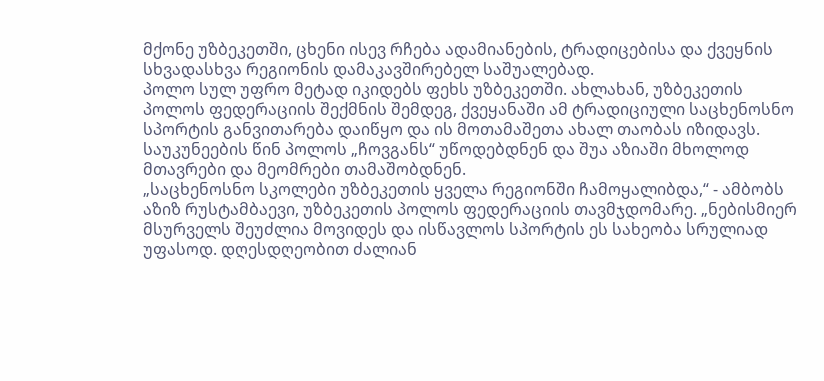მქონე უზბეკეთში, ცხენი ისევ რჩება ადამიანების, ტრადიცებისა და ქვეყნის სხვადასხვა რეგიონის დამაკავშირებელ საშუალებად.
პოლო სულ უფრო მეტად იკიდებს ფეხს უზბეკეთში. ახლახან, უზბეკეთის პოლოს ფედერაციის შექმნის შემდეგ, ქვეყანაში ამ ტრადიციული საცხენოსნო სპორტის განვითარება დაიწყო და ის მოთამაშეთა ახალ თაობას იზიდავს.
საუკუნეების წინ პოლოს „ჩოვგანს“ უწოდებდნენ და შუა აზიაში მხოლოდ მთავრები და მეომრები თამაშობდნენ.
„საცხენოსნო სკოლები უზბეკეთის ყველა რეგიონში ჩამოყალიბდა,“ - ამბობს აზიზ რუსტამბაევი, უზბეკეთის პოლოს ფედერაციის თავმჯდომარე. „ნებისმიერ მსურველს შეუძლია მოვიდეს და ისწავლოს სპორტის ეს სახეობა სრულიად უფასოდ. დღესდღეობით ძალიან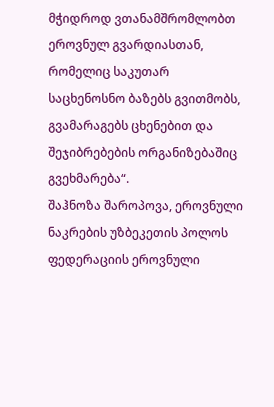მჭიდროდ ვთანამშრომლობთ ეროვნულ გვარდიასთან, რომელიც საკუთარ საცხენოსნო ბაზებს გვითმობს, გვამარაგებს ცხენებით და შეჯიბრებების ორგანიზებაშიც გვეხმარება“.
შაჰნოზა შაროპოვა, ეროვნული ნაკრების უზბეკეთის პოლოს ფედერაციის ეროვნული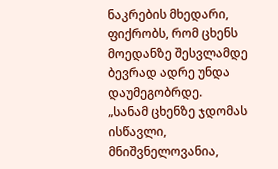ნაკრების მხედარი, ფიქრობს, რომ ცხენს მოედანზე შესვლამდე ბევრად ადრე უნდა დაუმეგობრდე.
„სანამ ცხენზე ჯდომას ისწავლი, მნიშვნელოვანია,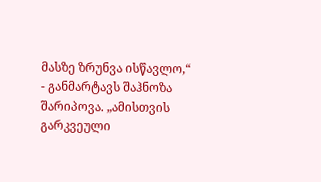მასზე ზრუნვა ისწავლო,“ - განმარტავს შაჰნოზა შარიპოვა. „ამისთვის გარკვეული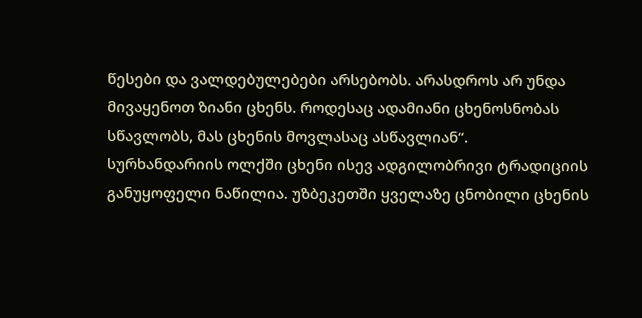წესები და ვალდებულებები არსებობს. არასდროს არ უნდა მივაყენოთ ზიანი ცხენს. როდესაც ადამიანი ცხენოსნობას სწავლობს, მას ცხენის მოვლასაც ასწავლიან“.
სურხანდარიის ოლქში ცხენი ისევ ადგილობრივი ტრადიციის განუყოფელი ნაწილია. უზბეკეთში ყველაზე ცნობილი ცხენის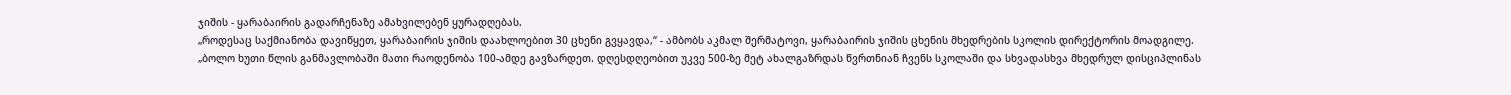ჯიშის - ყარაბაირის გადარჩენაზე ამახვილებენ ყურადღებას.
„როდესაც საქმიანობა დავიწყეთ, ყარაბაირის ჯიშის დაახლოებით 30 ცხენი გვყავდა,“ - ამბობს აკმალ შერმატოვი, ყარაბაირის ჯიშის ცხენის მხედრების სკოლის დირექტორის მოადგილე. „ბოლო ხუთი წლის განმავლობაში მათი რაოდენობა 100-ამდე გავზარდეთ. დღესდღეობით უკვე 500-ზე მეტ ახალგაზრდას წვრთნიან ჩვენს სკოლაში და სხვადასხვა მხედრულ დისციპლინას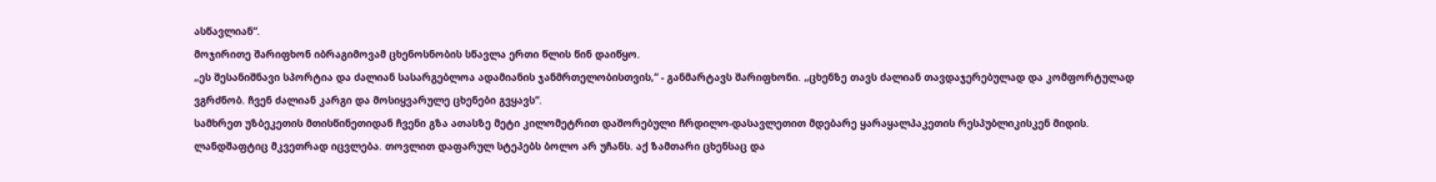ასწავლიან“.
მოჯირითე შარიფხონ იბრაგიმოვამ ცხენოსნობის სწავლა ერთი წლის წინ დაიწყო.
„ეს შესანიშნავი სპორტია და ძალიან სასარგებლოა ადამიანის ჯანმრთელობისთვის,“ - განმარტავს შარიფხონი. „ცხენზე თავს ძალიან თავდაჯერებულად და კომფორტულად ვგრძნობ. ჩვენ ძალიან კარგი და მოსიყვარულე ცხენები გვყავს“.
სამხრეთ უზბეკეთის მთისწინეთიდან ჩვენი გზა ათასზე მეტი კილომეტრით დაშორებული ჩრდილო-დასავლეთით მდებარე ყარაყალპაკეთის რესპუბლიკისკენ მიდის. ლანდშაფტიც მკვეთრად იცვლება. თოვლით დაფარულ სტეპებს ბოლო არ უჩანს. აქ ზამთარი ცხენსაც და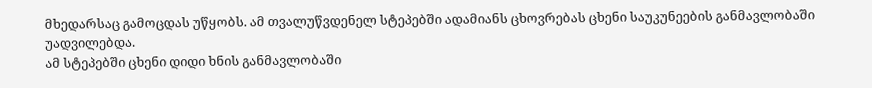მხედარსაც გამოცდას უწყობს. ამ თვალუწვდენელ სტეპებში ადამიანს ცხოვრებას ცხენი საუკუნეების განმავლობაში უადვილებდა.
ამ სტეპებში ცხენი დიდი ხნის განმავლობაში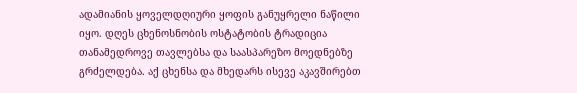ადამიანის ყოველდღიური ყოფის განუყრელი ნაწილი იყო. დღეს ცხენოსნობის ოსტატობის ტრადიცია თანამედროვე თავლებსა და საასპარეზო მოედნებზე გრძელდება. აქ ცხენსა და მხედარს ისევე აკავშირებთ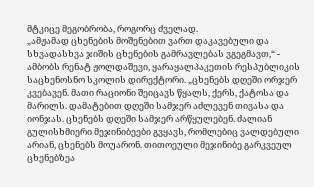მტკიცე მეგობრობა, როგორც ძველად.
„ამჟამად ცხენების მოშენებით ვართ დაკავებული და სხვადასხვა ჯიშის ცხენების გამრავლებას ვგეგმავთ,“ - ამბობს რენატ ჟოლდაშევი, ყარაყალპაკეთის რესპუბლიკის საცხენოსნო სკოლის დირექტორი. „ცხენებს დღეში ორჯერ კვებავენ. მათი რაციონი შეიცავს წყალს, ქერს, ქატოსა და მარილს. დამატებით დღეში სამჯერ აძლევენ თივასა და იონჯას. ცხენებს დღეში სამჯერ არწყულებენ. ძალიან გულისხმიერი მეჯინიბეები გვყავს, რომლებიც ვალდებული არიან, ცხენებს მოუარონ. თითოეული მეჯინიბე გარკვეულ ცხენებზეა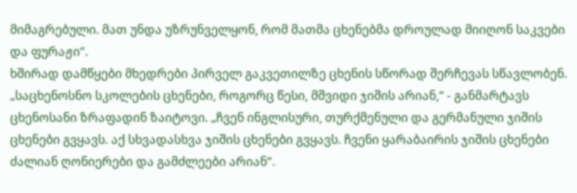მიმაგრებული. მათ უნდა უზრუნველყონ, რომ მათმა ცხენებმა დროულად მიიღონ საკვები და ფურაჟი“.
ხშირად დამწყები მხედრები პირველ გაკვეთილზე ცხენის სწორად შერჩევას სწავლობენ.
„საცხენოსნო სკოლების ცხენები, როგორც წესი, მშვიდი ჯიშის არიან,“ - განმარტავს ცხენოსანი ზრაფადინ ზაიტოვი. „ჩვენ ინგლისური, თურქმენული და გერმანული ჯიშის ცხენები გვყავს. აქ სხვადასხვა ჯიშის ცხენები გვყავს. ჩვენი ყარაბაირის ჯიშის ცხენები ძალიან ღონიერები და გამძლეები არიან“.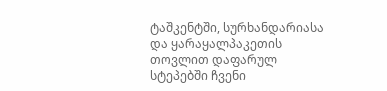ტაშკენტში, სურხანდარიასა და ყარაყალპაკეთის თოვლით დაფარულ სტეპებში ჩვენი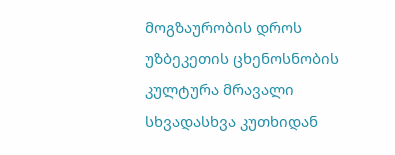მოგზაურობის დროს უზბეკეთის ცხენოსნობის კულტურა მრავალი სხვადასხვა კუთხიდან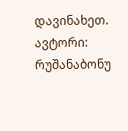დავინახეთ.
ავტორი: რუშანაბონუ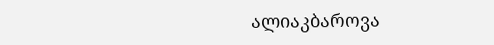ალიაკბაროვა